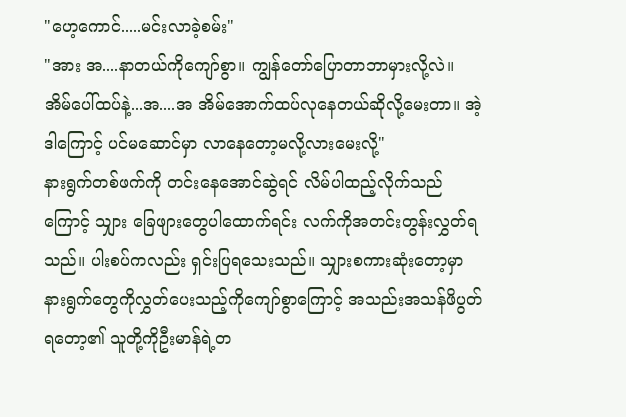"ဟေ့ကောင်.....မင်းလာခဲ့စမ်း"
"အား အ....နာတယ်ကိုကျော်စွာ။ ကျွန်တော်ပြောတာဘာမှားလို့လဲ။ အိမ်ပေါ်ထပ်နဲ့...အ....အ အိမ်အောက်ထပ်လုနေတယ်ဆိုလို့မေးတာ။ အဲ့ဒါကြောင့် ပင်မဆောင်မှာ လာနေတော့မလို့လားမေးလို့"
နားရွက်တစ်ဖက်ကို တင်းနေအောင်ဆွဲရင် လိမ်ပါထည့်လိုက်သည်ကြောင့် သျှား ခြေဖျားတွေပါထောက်ရင်း လက်ကိုအတင်းတွန်းလွှတ်ရသည်။ ပါးစပ်ကလည်း ရှင်းပြရသေးသည်။ သျှားစကားဆုံးတော့မှာ နားရွက်တွေကိုလွှတ်ပေးသည့်ကိုကျော်စွာကြောင့် အသည်းအသန်ဖိပွတ်ရတော့၏ သူတို့ကိုဦးမာန်ရဲ့တ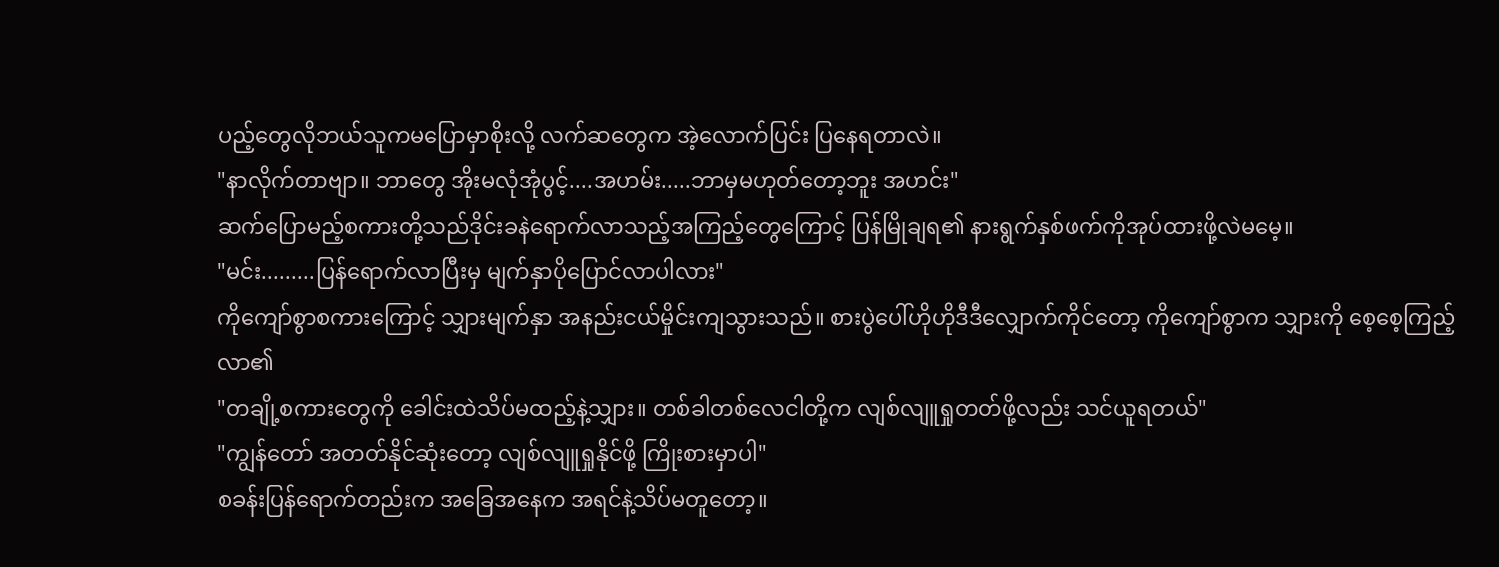ပည့်တွေလိုဘယ်သူကမပြောမှာစိုးလို့ လက်ဆတွေက အဲ့လောက်ပြင်း ပြနေရတာလဲ။
"နာလိုက်တာဗျာ။ ဘာတွေ အိုးမလုံအုံပွင့်....အဟမ်း.....ဘာမှမဟုတ်တော့ဘူး အဟင်း"
ဆက်ပြောမည့်စကားတို့သည်ဒိုင်းခနဲရောက်လာသည့်အကြည့်တွေကြောင့် ပြန်မြိုချရ၏ နားရွက်နှစ်ဖက်ကိုအုပ်ထားဖို့လဲမမေ့။
"မင်း.........ပြန်ရောက်လာပြီးမှ မျက်နှာပိုပြောင်လာပါလား"
ကိုကျော်စွာစကားကြောင့် သျှားမျက်နှာ အနည်းငယ်မှိုင်းကျသွားသည်။ စားပွဲပေါ်ဟိုဟိုဒီဒီလျှောက်ကိုင်တော့ ကိုကျော်စွာက သျှားကို စေ့စေ့ကြည့်လာ၏
"တချို့စကားတွေကို ခေါင်းထဲသိပ်မထည့်နဲ့သျှား။ တစ်ခါတစ်လေငါတို့က လျစ်လျူရှုတတ်ဖို့လည်း သင်ယူရတယ်"
"ကျွန်တော် အတတ်နိုင်ဆုံးတော့ လျစ်လျူရှုနိုင်ဖို့ ကြိုးစားမှာပါ"
စခန်းပြန်ရောက်တည်းက အခြေအနေက အရင်နဲ့သိပ်မတူတော့။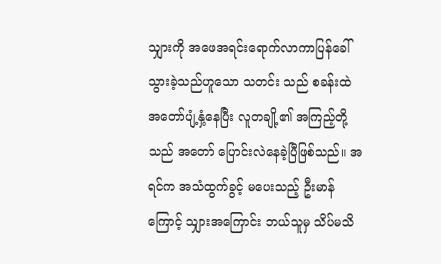သျှားကို အဖေအရင်းရောက်လာကာပြန်ခေါ်သွားခဲ့သည်ဟူသော သတင်း သည် စခန်းထဲ အတော်ပျံ့နှံ့နေပြီး လူတချို့၏ အကြည့်တို့သည် အတော် ပြောင်းလဲနေခဲ့ပြီဖြစ်သည်။ အရင်က အသံထွက်ခွင့် မပေးသည့် ဦးမာန်ကြောင့် သျှားအကြောင်း ဘယ်သူမှ သိပ်မသိ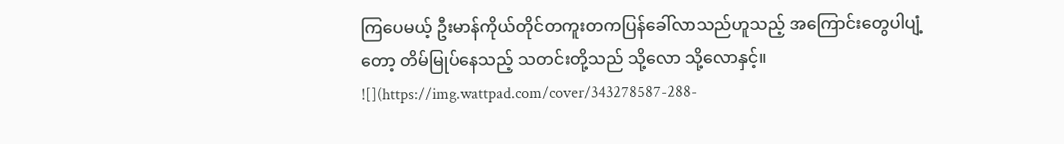ကြပေမယ့် ဦးမာန်ကိုယ်တိုင်တကူးတကပြန်ခေါ်လာသည်ဟူသည့် အကြောင်းတွေပါပျံ့တော့ တိမ်မြုပ်နေသည့် သတင်းတို့သည် သို့လော သို့လောနှင့်။
![](https://img.wattpad.com/cover/343278587-288-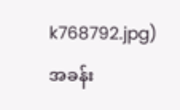k768792.jpg)
အခန်း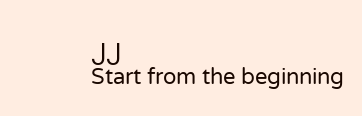၂၂
Start from the beginning